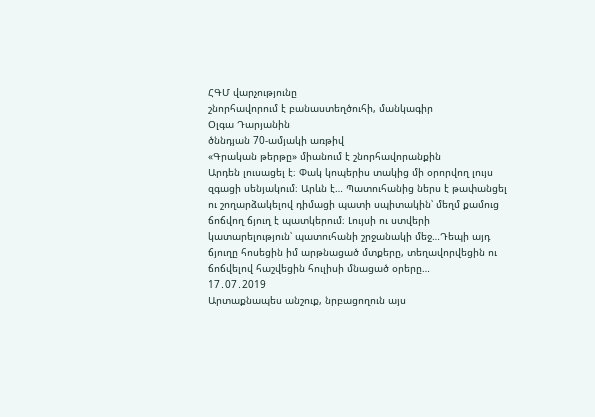ՀԳՄ վարչությունը
շնորհավորում է բանաստեղծուհի, մանկագիր
Օլգա Դարյանին
ծննդյան 70-ամյակի առթիվ
«Գրական թերթը» միանում է շնորհավորանքին
Արդեն լուսացել է։ Փակ կոպերիս տակից մի օրորվող լույս զգացի սենյակում։ Արևն է… Պատուհանից ներս է թափանցել ու շողարձակելով դիմացի պատի սպիտակին՝ մեղմ քամուց ճոճվող ճյուղ է պատկերում։ Լույսի ու ստվերի կատարելություն՝ պատուհանի շրջանակի մեջ…Դեպի այդ ճյուղը հոսեցին իմ արթնացած մտքերը, տեղավորվեցին ու ճոճվելով հաշվեցին հուլիսի մնացած օրերը…
17․07․2019
Արտաքնապես անշուք, նրբացողուն այս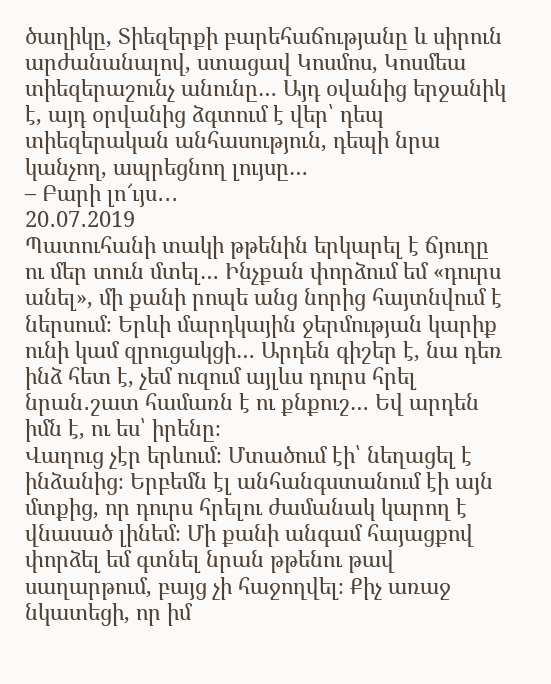ծաղիկը, Տիեզերքի բարեհաճությանը և սիրուն արժանանալով, ստացավ Կոսմոս, Կոսմեա տիեզերաշունչ անունը… Այդ օվանից երջանիկ է, այդ օրվանից ձգտում է վեր՝ դեպ տիեզերական անհասություն, դեպի նրա կանչող, ապրեցնող լույսը…
– Բարի լո՜ւյս․․․
20․07․2019
Պատուհանի տակի թթենին երկարել է ճյուղը ու մեր տուն մտել… Ինչքան փորձում եմ «դուրս անել», մի քանի րոպե անց նորից հայտնվում է ներսում։ Երևի մարդկային ջերմության կարիք ունի կամ զրուցակցի… Արդեն գիշեր է, նա դեռ ինձ հետ է, չեմ ուզում այլևս դուրս հրել նրան․շատ համառն է ու քնքուշ… Եվ արդեն իմն է, ու ես՝ իրենը։
Վաղուց չէր երևում։ Մտածում էի՝ նեղացել է ինձանից։ Երբեմն էլ անհանգստանում էի այն մտքից, որ դուրս հրելու ժամանակ կարող է վնասած լինեմ։ Մի քանի անգամ հայացքով փորձել եմ գտնել նրան թթենու թավ սաղարթում, բայց չի հաջողվել։ Քիչ առաջ նկատեցի, որ իմ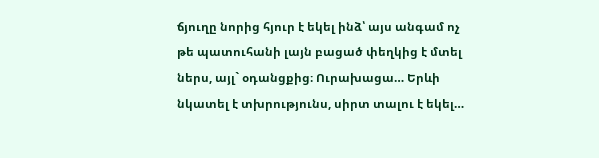ճյուղը նորից հյուր է եկել ինձ՝ այս անգամ ոչ թե պատուհանի լայն բացած փեղկից է մտել ներս, այլ` օդանցքից։ Ուրախացա… Երևի նկատել է տխրությունս, սիրտ տալու է եկել…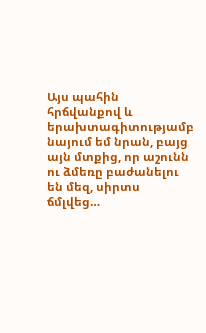Այս պահին հրճվանքով և երախտագիտությամբ նայում եմ նրան, բայց այն մտքից, որ աշունն ու ձմեռը բաժանելու են մեզ, սիրտս ճմլվեց…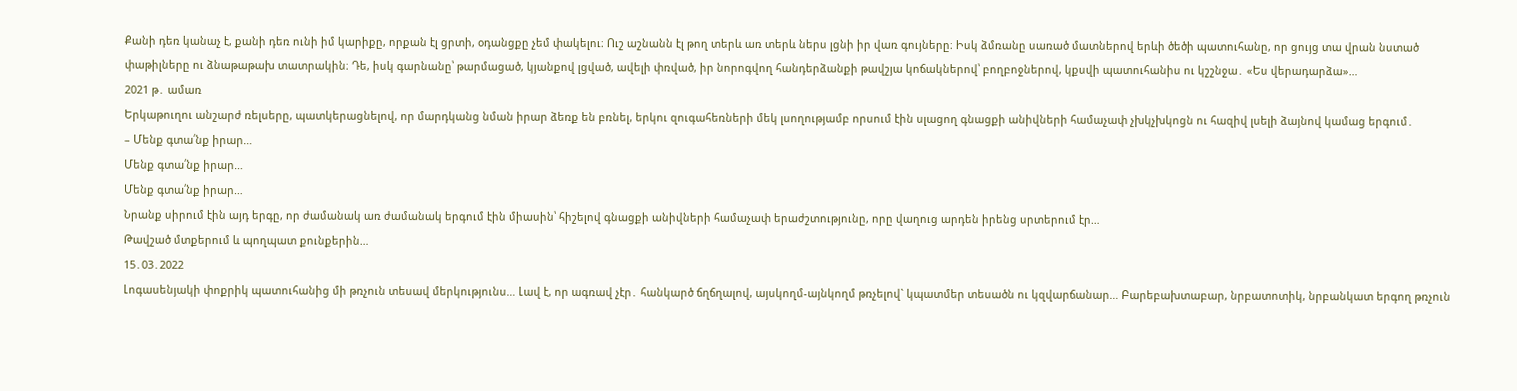Քանի դեռ կանաչ է, քանի դեռ ունի իմ կարիքը, որքան էլ ցրտի, օդանցքը չեմ փակելու։ Ուշ աշնանն էլ թող տերև առ տերև ներս լցնի իր վառ գույները։ Իսկ ձմռանը սառած մատներով երևի ծեծի պատուհանը, որ ցույց տա վրան նստած փաթիլները ու ձնաթաթախ տատրակին։ Դե, իսկ գարնանը՝ թարմացած, կյանքով լցված, ավելի փռված, իր նորոգվող հանդերձանքի թավշյա կոճակներով՝ բողբոջներով, կքսվի պատուհանիս ու կշշնջա․ «Ես վերադարձա»…
2021 թ․ ամառ
Երկաթուղու անշարժ ռելսերը, պատկերացնելով, որ մարդկանց նման իրար ձեռք են բռնել, երկու զուգահեռների մեկ լսողությամբ որսում էին սլացող գնացքի անիվների համաչափ չխկչխկոցն ու հազիվ լսելի ձայնով կամաց երգում․
– Մենք գտա՛նք իրար…
Մենք գտա՛նք իրար…
Մենք գտա՛նք իրար…
Նրանք սիրում էին այդ երգը, որ ժամանակ առ ժամանակ երգում էին միասին՝ հիշելով գնացքի անիվների համաչափ երաժշտությունը, որը վաղուց արդեն իրենց սրտերում էր…
Թավշած մտքերում և պողպատ քունքերին…
15․03․2022
Լոգասենյակի փոքրիկ պատուհանից մի թռչուն տեսավ մերկությունս… Լավ է, որ ագռավ չէր․ հանկարծ ճղճղալով, այսկողմ-այնկողմ թռչելով` կպատմեր տեսածն ու կզվարճանար… Բարեբախտաբար, նրբատոտիկ, նրբանկատ երգող թռչուն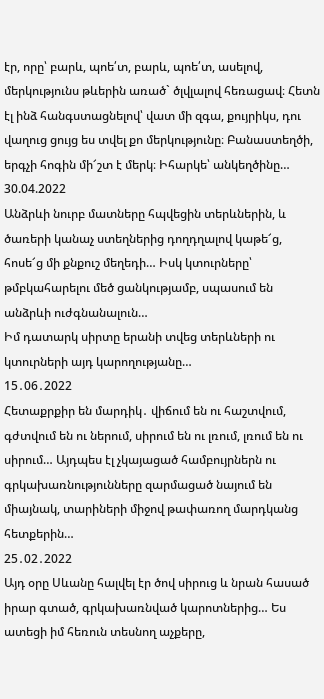էր, որը՝ բարև, պոե՛տ, բարև, պոե՛տ, ասելով, մերկությունս թևերին առած` ծլվլալով հեռացավ։ Հետն էլ ինձ հանգստացնելով՝ վատ մի զգա, քույրիկս, դու վաղուց ցույց ես տվել քո մերկությունը։ Բանաստեղծի, երգչի հոգին մի՜շտ է մերկ։ Իհարկե՝ անկեղծինը…
30.04.2022
Անձրևի նուրբ մատները հպվեցին տերևներին, և ծառերի կանաչ ստեղներից դողդղալով կաթե՜ց, հոսե՜ց մի քնքուշ մեղեդի… Իսկ կտուրները՝ թմբկահարելու մեծ ցանկությամբ, սպասում են անձրևի ուժգնանալուն…
Իմ դատարկ սիրտը երանի տվեց տերևների ու կտուրների այդ կարողությանը…
15․06․2022
Հետաքրքիր են մարդիկ․ վիճում են ու հաշտվում, գժտվում են ու ներում, սիրում են ու լռում, լռում են ու սիրում… Այդպես էլ չկայացած համբույրներն ու գրկախառնությունները զարմացած նայում են միայնակ, տարիների միջով թափառող մարդկանց հետքերին…
25․02․2022
Այդ օրը Սևանը հալվել էր ծով սիրուց և նրան հասած իրար գտած, գրկախառնված կարոտներից… Ես ատեցի իմ հեռուն տեսնող աչքերը,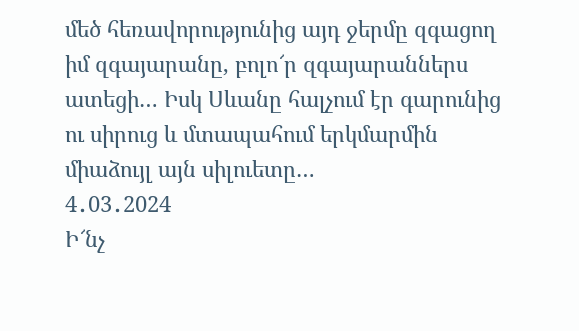մեծ հեռավորությունից այդ ջերմը զգացող իմ զգայարանը, բոլո՜ր զգայարաններս ատեցի… Իսկ Սևանը հալչում էր գարունից ու սիրուց և մտապահում երկմարմին միաձույլ այն սիլուետը…
4․03․2024
Ի՜նչ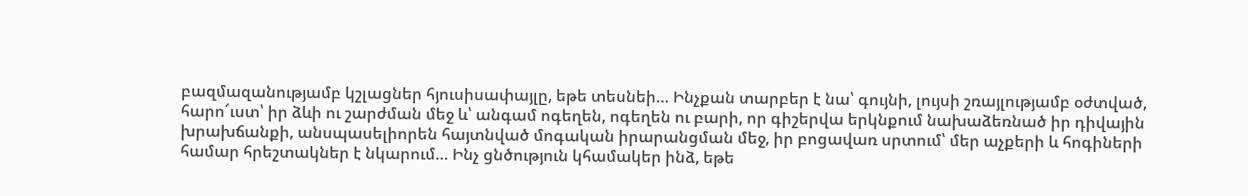բազմազանությամբ կշլացներ հյուսիսափայլը, եթե տեսնեի… Ինչքան տարբեր է նա՝ գույնի, լույսի շռայլությամբ օժտված, հարո՜ւստ՝ իր ձևի ու շարժման մեջ և՝ անգամ ոգեղեն, ոգեղեն ու բարի, որ գիշերվա երկնքում նախաձեռնած իր դիվային խրախճանքի, անսպասելիորեն հայտնված մոգական իրարանցման մեջ, իր բոցավառ սրտում՝ մեր աչքերի և հոգիների համար հրեշտակներ է նկարում… Ինչ ցնծություն կհամակեր ինձ, եթե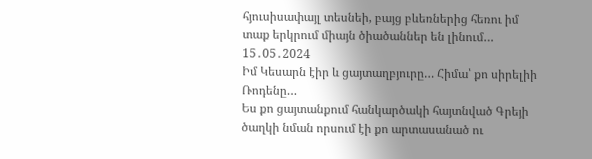հյուսիսափայլ տեսնեի, բայց բևեռներից հեռու իմ տաք երկրում միայն ծիածաններ են լինում…
15․05․2024
Իմ Կեսարն էիր և ցայտաղբյուրը… Հիմա՝ քո սիրելիի Ռոդենը…
Ես քո ցայտանքում հանկարծակի հայտնված Գրեյի ծաղկի նման որսում էի քո արտասանած ու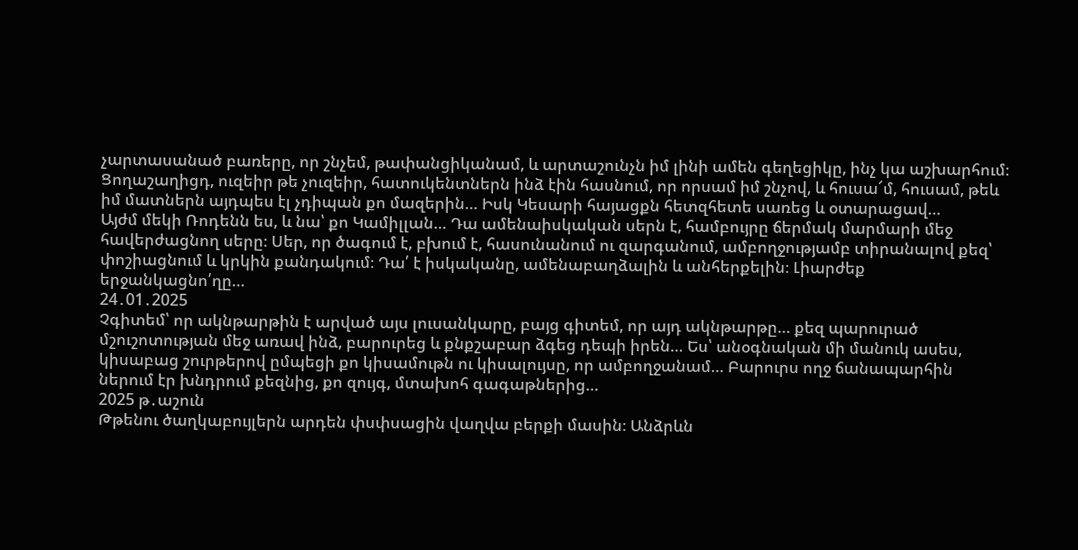չարտասանած բառերը, որ շնչեմ, թափանցիկանամ, և արտաշունչն իմ լինի ամեն գեղեցիկը, ինչ կա աշխարհում։ Ցողաշաղիցդ, ուզեիր թե չուզեիր, հատուկենտներն ինձ էին հասնում, որ որսամ իմ շնչով, և հուսա՜մ, հուսամ, թեև իմ մատներն այդպես էլ չդիպան քո մազերին… Իսկ Կեսարի հայացքն հետզհետե սառեց և օտարացավ…
Այժմ մեկի Ռոդենն ես, և նա՝ քո Կամիլլան… Դա ամենաիսկական սերն է, համբույրը ճերմակ մարմարի մեջ հավերժացնող սերը։ Սեր, որ ծագում է, բխում է, հասունանում ու զարգանում, ամբողջությամբ տիրանալով քեզ՝ փոշիացնում և կրկին քանդակում։ Դա՛ է իսկականը, ամենաբաղձալին և անհերքելին։ Լիարժեք երջանկացնո՛ղը…
24․01․2025
Չգիտեմ՝ որ ակնթարթին է արված այս լուսանկարը, բայց գիտեմ, որ այդ ակնթարթը… քեզ պարուրած մշուշոտության մեջ առավ ինձ, բարուրեց և քնքշաբար ձգեց դեպի իրեն… Ես՝ անօգնական մի մանուկ ասես, կիսաբաց շուրթերով ըմպեցի քո կիսամութն ու կիսալույսը, որ ամբողջանամ… Բարուրս ողջ ճանապարհին ներում էր խնդրում քեզնից, քո զույգ, մտախոհ գագաթներից…
2025 թ․աշուն
Թթենու ծաղկաբույլերն արդեն փսփսացին վաղվա բերքի մասին։ Անձրևն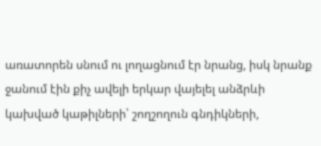առատորեն սնում ու լողացնում էր նրանց, իսկ նրանք ջանում էին քիչ ավելի երկար վայելել անձրևի կախված կաթիլների՝ շողշողուն գնդիկների,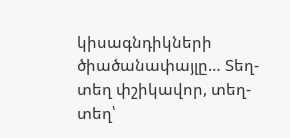կիսագնդիկների ծիածանափայլը… Տեղ-տեղ փշիկավոր, տեղ-տեղ՝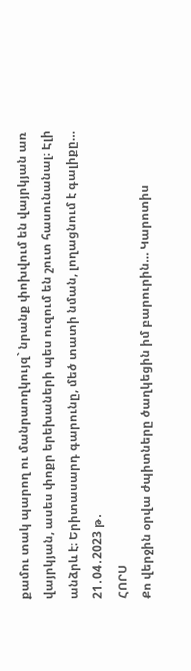քամու տակ պարող ու մանրաողկույզ` նրանք փոխվում են վայրկյան առ վայրկյան, ասես փոքր երեխաների պես ուզում են շուտ հասունանալ։ Էլի անձրև է։ Երիտասարդ գարունը, մեծ տատի նման, լողացնում է գալիքը…
21․04․2023 թ․
ՀՈՐՍ
Քո վերջին օրվա ժպիտները ծաղկեցին իմ բարուրին… Կարոտիս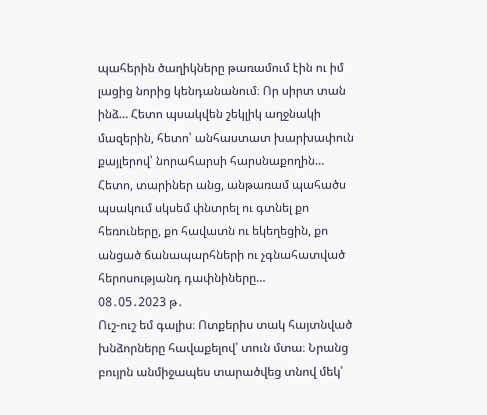պահերին ծաղիկները թառամում էին ու իմ լացից նորից կենդանանում։ Որ սիրտ տան ինձ… Հետո պսակվեն շեկլիկ աղջնակի մազերին, հետո՝ անհաստատ խարխափուն քայլերով՝ նորահարսի հարսնաքողին… Հետո, տարիներ անց, անթառամ պահածս պսակում սկսեմ փնտրել ու գտնել քո հեռուները, քո հավատն ու եկեղեցին, քո անցած ճանապարհների ու չգնահատված հերոսությանդ դափնիները…
08․05․2023 թ․
Ուշ-ուշ եմ գալիս։ Ոտքերիս տակ հայտնված խնձորները հավաքելով՝ տուն մտա։ Նրանց բույրն անմիջապես տարածվեց տնով մեկ՝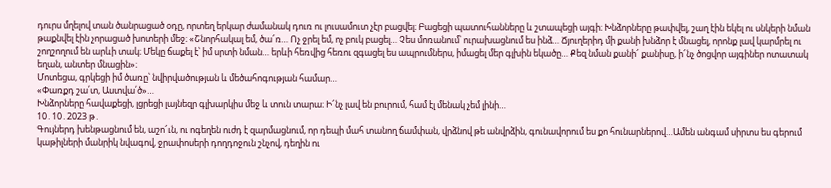դուրս մղելով տան ծանրացած օդը, որտեղ երկար ժամանակ դուռ ու լուսամուտ չէր բացվել։ Բացեցի պատուհանները և շտապեցի այգի։ Խնձորները թափվել, շաղ էին եկել ու սնկերի նման թաքնվել էին չորացած խոտերի մեջ։ «Շնորհակալ եմ, ծա՜ռ… Ոչ ջրել եմ, ոչ բուկ բացել… Չես մոռանում՝ ուրախացնում ես ինձ… Ճյուղերիդ մի քանի խնձոր է մնացել, որոնք լավ կարմրել ու շողշողում են արևի տակ։ Մեկը ճաքել է՝ իմ սրտի նման… երևի հեռվից հեռու զգացել ես ապրումներս, իմացել մեր գլխին եկածը… Քեզ նման քանի՜ քանիսը, ի՜նչ ծոցվոր այգիներ ոտատակ եղան, անտեր մնացին»։
Մոտեցա, գրկեցի իմ ծառը՝ նվիրվածության և մեծահոգության համար…
«Փառքդ շա՛տ, Աստվա՛ծ»…
Խնձորները հավաքեցի, լցրեցի լայնեզր գլխարկիս մեջ և տուն տարա։ Ի՜նչ լավ են բուրում, համ էլ մենակ չեմ լինի…
10․10․2023 թ․
Գույներդ խենթացնում են, աշո՜ւն, ու ոգեղեն ուժդ է զարմացնում, որ դեպի մահ տանող ճամփան, վրձնով թե անվրձին, գունավորում ես քո հունարներով…Ամեն անգամ սիրտս ես գերում կաթիլների մանրիկ նվագով, ջրափոսերի դողդոջուն շնչով, դեղին ու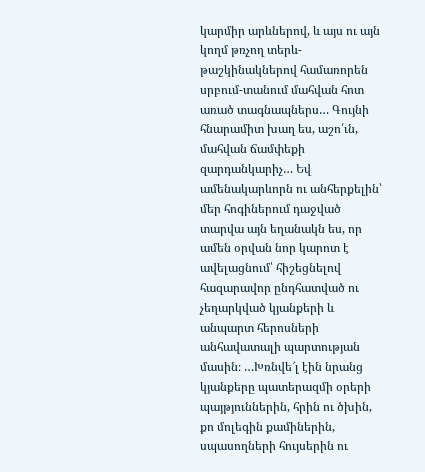կարմիր արևներով, և այս ու այն կողմ թռչող տերև-թաշկինակներով համառորեն սրբում-տանում մահվան հոտ առած տագնապներս… Գույնի հնարամիտ խաղ ես, աշո՛ւն, մահվան ճամփեքի զարդանկարիչ… Եվ ամենակարևորն ու անհերքելին՝ մեր հոգիներում դաջված տարվա այն եղանակն ես, որ ամեն օրվան նոր կարոտ է ավելացնում՝ հիշեցնելով հազարավոր ընդհատված ու չեղարկված կյանքերի և անպարտ հերոսների անհավատալի պարտության մասին։ …Խռնվե՜լ էին նրանց կյանքերը պատերազմի օրերի պայթյուններին, հրին ու ծխին, քո մոլեգին քամիներին, սպասողների հույսերին ու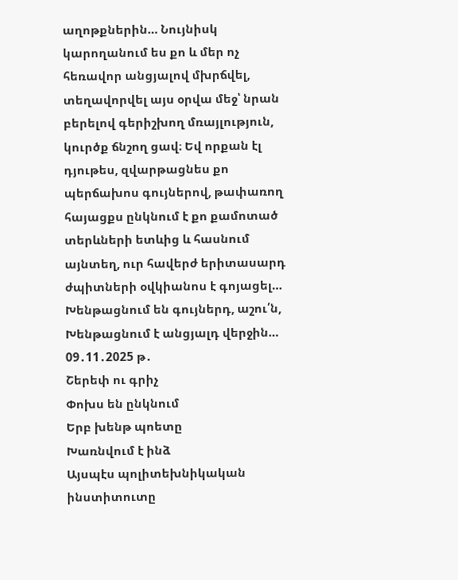աղոթքներին… Նույնիսկ կարողանում ես քո և մեր ոչ հեռավոր անցյալով մխրճվել, տեղավորվել այս օրվա մեջ՝ նրան բերելով գերիշխող մռայլություն, կուրծք ճնշող ցավ։ Եվ որքան էլ դյութես, զվարթացնես քո պերճախոս գույներով, թափառող հայացքս ընկնում է քո քամոտած տերևների ետևից և հասնում այնտեղ, ուր հավերժ երիտասարդ ժպիտների օվկիանոս է գոյացել…
Խենթացնում են գույներդ, աշու՛ն,
Խենթացնում է անցյալդ վերջին…
09․11․2025 թ․
Շերեփ ու գրիչ
Փոխս են ընկնում
Երբ խենթ պոետը
Խառնվում է ինձ
Այսպէս պոլիտեխնիկական ինստիտուտը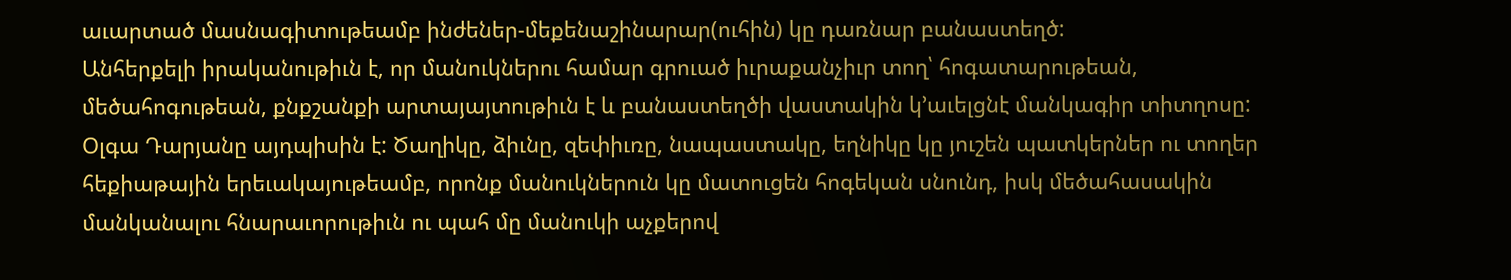աւարտած մասնագիտութեամբ ինժեներ-մեքենաշինարար(ուհին) կը դառնար բանաստեղծ:
Անհերքելի իրականութիւն է, որ մանուկներու համար գրուած իւրաքանչիւր տող՝ հոգատարութեան, մեծահոգութեան, քնքշանքի արտայայտութիւն է և բանաստեղծի վաստակին կ’աւելցնէ մանկագիր տիտղոսը: Օլգա Դարյանը այդպիսին է: Ծաղիկը, ձիւնը, զեփիւռը, նապաստակը, եղնիկը կը յուշեն պատկերներ ու տողեր հեքիաթային երեւակայութեամբ, որոնք մանուկներուն կը մատուցեն հոգեկան սնունդ, իսկ մեծահասակին մանկանալու հնարաւորութիւն ու պահ մը մանուկի աչքերով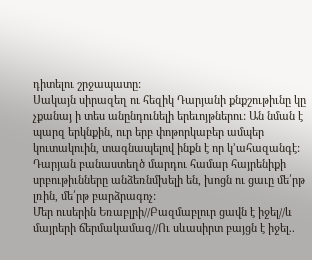դիտելու շրջապատը:
Սակայն սիրազեղ ու հեզիկ Դարյանի քնքշութիւնը կը չքանայ ի տես անընդունելի երեւոյթներու: Ան նման է պարզ երկնքին, ուր երբ փոթորկաբեր ամպեր կուտակուին, տագնապելով ինքն է որ կ’ահազանգէ: Դարյան բանաստեղծ մարդու համար հայրենիքի սրբութիւնները անձեռնմխելի են, խոցն ու ցաւը մե՛րթ լռին, մե՛րթ բարձրագոչ:
Մեր ուսերին Եռաբլրի//Բազմաբլուր ցավն է իջել//և մայրերի ճերմակամազ//Ու սևասիրտ բայցն է իջել..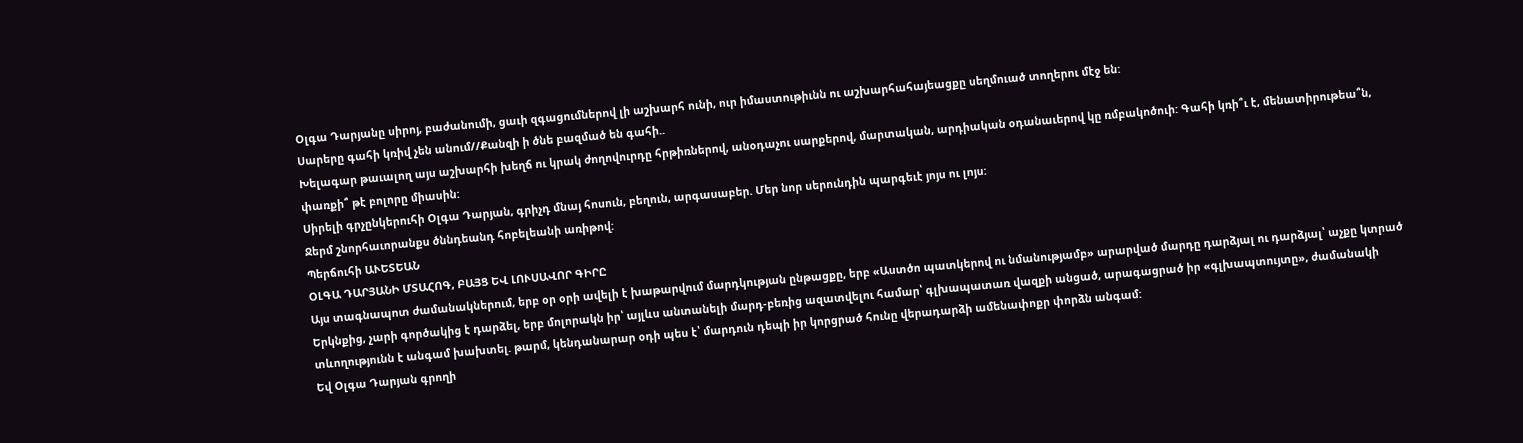Օլգա Դարյանը սիրոյ, բաժանումի, ցաւի զգացումներով լի աշխարհ ունի, ուր իմաստութիւնն ու աշխարհահայեացքը սեղմուած տողերու մէջ են:
Սարերը գահի կռիվ չեն անում//Քանզի ի ծնե բազմած են գահի..
Խելագար թաւալող այս աշխարհի խեղճ ու կրակ ժողովուրդը հրթիռներով, անօդաչու սարքերով, մարտական, արդիական օդանաւերով կը ռմբակոծուի: Գահի կռի՞ւ է, մենատիրութեա՞ն, փառքի՞ թէ բոլորը միասին:
Սիրելի գրչընկերուհի Օլգա Դարյան, գրիչդ մնայ հոսուն, բեղուն, արգասաբեր. Մեր նոր սերունդին պարգեւէ յոյս ու լոյս:
Ջերմ շնորհաւորանքս ծննդեանդ հոբելեանի առիթով:
Պերճուհի ԱՒԵՏԵԱՆ
ՕԼԳԱ ԴԱՐՅԱՆԻ ՄՏԱՀՈԳ, ԲԱՅՑ ԵՎ ԼՈՒՍԱՎՈՐ ԳԻՐԸ
Այս տագնապոտ ժամանակներում, երբ օր օրի ավելի է խաթարվում մարդկության ընթացքը, երբ «Աստծո պատկերով ու նմանությամբ» արարված մարդը դարձյալ ու դարձյալ՝ աչքը կտրած Երկնքից, չարի գործակից է դարձել, երբ մոլորակն իր՝ այլևս անտանելի մարդ-բեռից ազատվելու համար՝ գլխապատառ վազքի անցած, արագացրած իր «գլխապտույտը», ժամանակի տևողությունն է անգամ խախտել. թարմ, կենդանարար օդի պես է՝ մարդուն դեպի իր կորցրած հունը վերադարձի ամենափոքր փորձն անգամ:
Եվ Օլգա Դարյան գրողի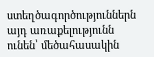ստեղծագործություններն այդ առաքելությունն ունեն՝ մեծահասակին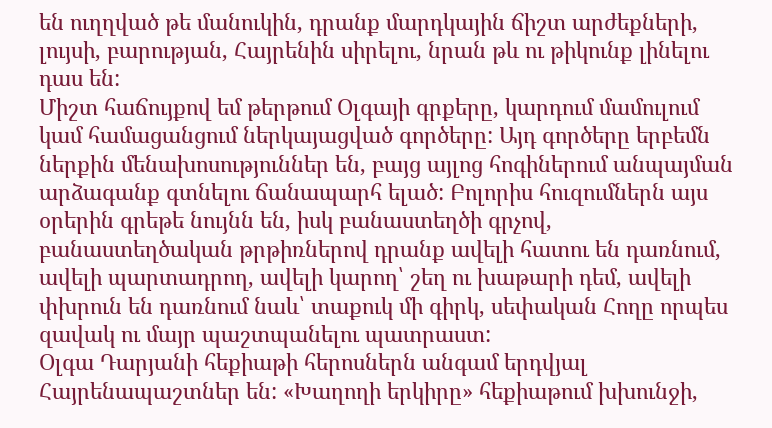են ուղղված թե մանուկին, դրանք մարդկային ճիշտ արժեքների, լույսի, բարության, Հայրենին սիրելու, նրան թև ու թիկունք լինելու դաս են:
Միշտ հաճույքով եմ թերթում Օլգայի գրքերը, կարդում մամուլում կամ համացանցում ներկայացված գործերը: Այդ գործերը երբեմն ներքին մենախոսություններ են, բայց այլոց հոգիներում անպայման արձագանք գտնելու ճանապարհ ելած: Բոլորիս հուզումներն այս օրերին գրեթե նույնն են, իսկ բանաստեղծի գրչով, բանաստեղծական թրթիռներով դրանք ավելի հատու են դառնում, ավելի պարտադրող, ավելի կարող՝ շեղ ու խաթարի դեմ, ավելի փխրուն են դառնում նաև՝ տաքուկ մի գիրկ, սեփական Հողը որպես զավակ ու մայր պաշտպանելու պատրաստ:
Օլգա Դարյանի հեքիաթի հերոսներն անգամ երդվյալ Հայրենապաշտներ են: «Խաղողի երկիրը» հեքիաթում խխունջի,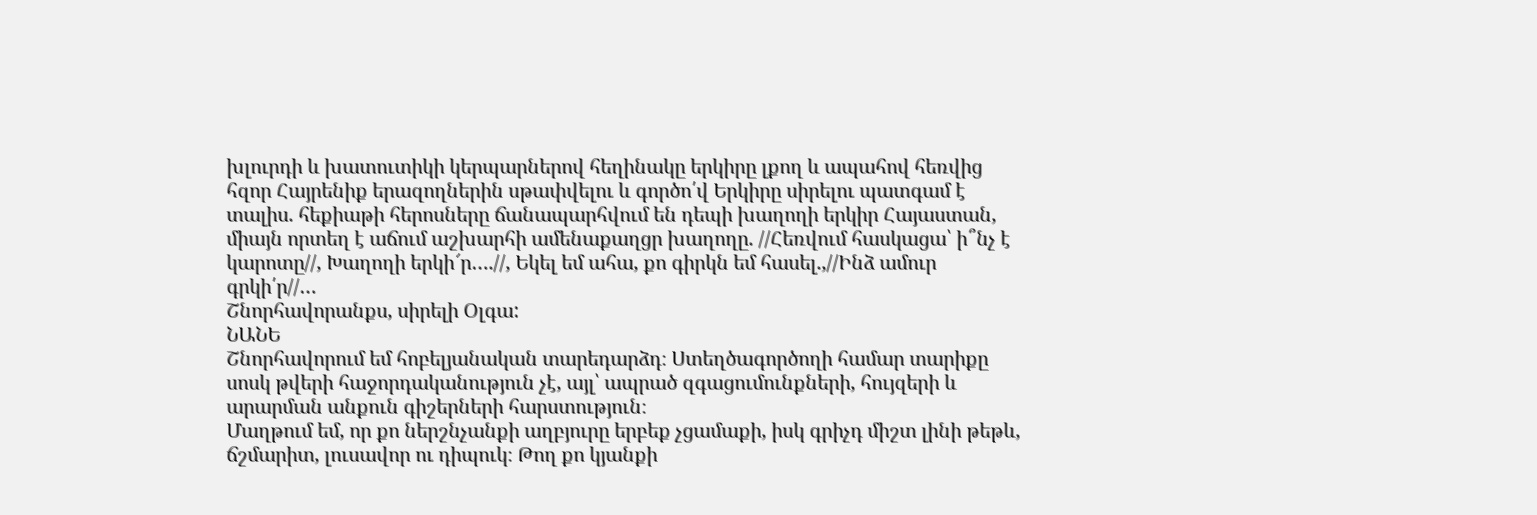խլուրդի և խատուտիկի կերպարներով հեղինակը երկիրը լքող և ապահով հեռվից հզոր Հայրենիք երազողներին սթափվելու և գործո՛վ Երկիրը սիրելու պատգամ է տալիս. հեքիաթի հերոսները ճանապարհվում են դեպի խաղողի երկիր Հայաստան, միայն որտեղ է աճում աշխարհի ամենաքաղցր խաղողը. //Հեռվում հասկացա՝ ի՞նչ է կարոտը//, Խաղողի երկի՜ր….//, Եկել եմ ահա, քո գիրկն եմ հասել.,//Ինձ ամուր գրկի՛ր//…
Շնորհավորանքս, սիրելի Օլգա:
ՆԱՆԵ
Շնորհավորում եմ հոբելյանական տարեդարձդ։ Ստեղծագործողի համար տարիքը սոսկ թվերի հաջորդականություն չէ, այլ՝ ապրած զգացումունքների, հույզերի և արարման անքուն գիշերների հարստություն։
Մաղթում եմ, որ քո ներշնչանքի աղբյուրը երբեք չցամաքի, իսկ գրիչդ միշտ լինի թեթև, ճշմարիտ, լուսավոր ու դիպուկ։ Թող քո կյանքի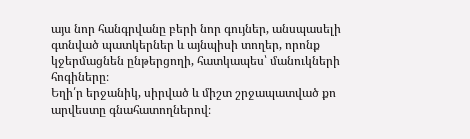այս նոր հանգրվանը բերի նոր գույներ, անսպասելի գտնված պատկերներ և այնպիսի տողեր, որոնք կջերմացնեն ընթերցողի, հատկապես՝ մանուկների հոգիները։
Եղի՛ր երջանիկ, սիրված և միշտ շրջապատված քո արվեստը գնահատողներով։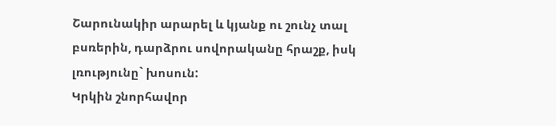Շարունակիր արարել և կյանք ու շունչ տալ բսռերին, դարձրու սովորականը հրաշք, իսկ լռությունը` խոսուն:
Կրկին շնորհավոր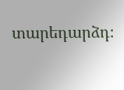տարեդարձդ։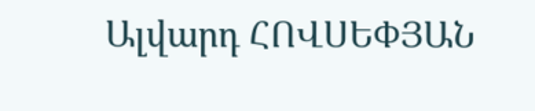Ալվարդ ՀՈՎՍԵՓՅԱՆ